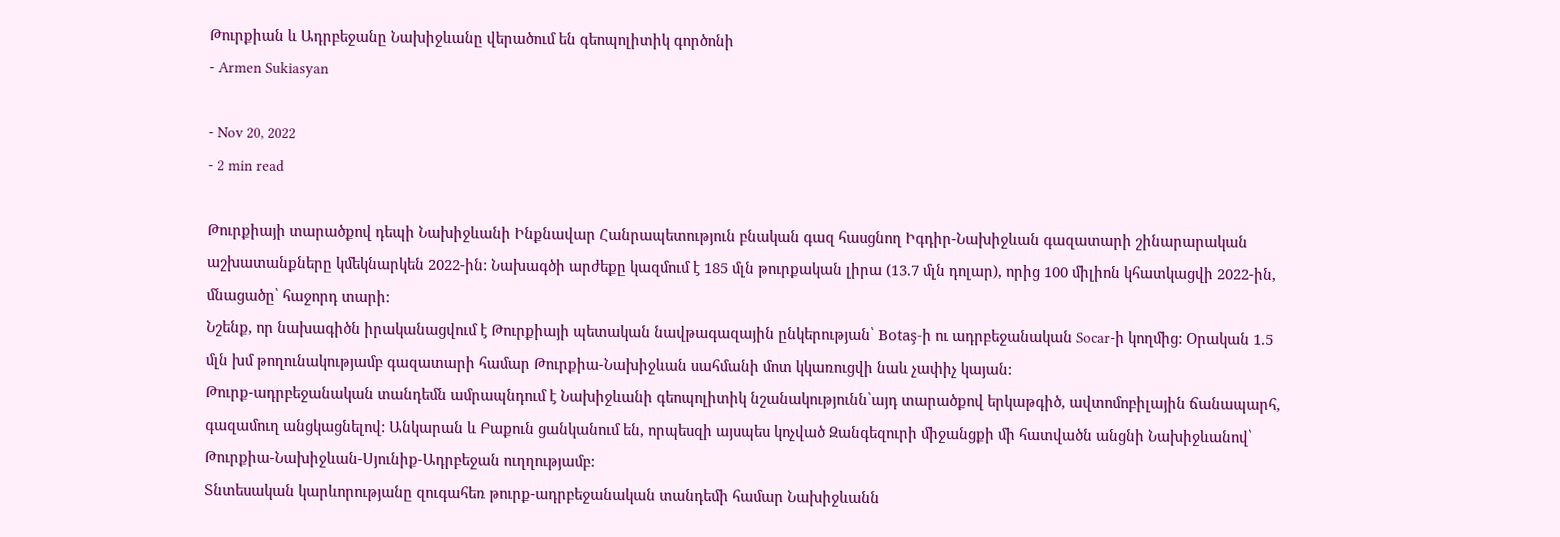Թուրքիան և Ադրբեջանը Նախիջևանը վերածում են գեոպոլիտիկ գործոնի
- Armen Sukiasyan

- Nov 20, 2022
- 2 min read

Թուրքիայի տարածքով դեպի Նախիջևանի Ինքնավար Հանրապետություն բնական գազ հասցնող Իգդիր-Նախիջևան գազատարի շինարարական աշխատանքները կմեկնարկեն 2022-ին: Նախագծի արժեքը կազմում է 185 մլն թուրքական լիրա (13.7 մլն դոլար), որից 100 միլիոն կհատկացվի 2022-ին, մնացածը՝ հաջորդ տարի:
Նշենք, որ նախագիծն իրականացվում է Թուրքիայի պետական նավթագազային ընկերության՝ Botaş-ի ու ադրբեջանական Socar-ի կողմից: Օրական 1.5 մլն խմ թողունակությամբ գազատարի համար Թուրքիա-Նախիջևան սահմանի մոտ կկառուցվի նաև չափիչ կայան:
Թուրք-ադրբեջանական տանդեմն ամրապնդում է Նախիջևանի գեոպոլիտիկ նշանակությունն՝այդ տարածքով երկաթգիծ, ավտոմոբիլային ճանապարհ, գազամուղ անցկացնելով: Անկարան և Բաքուն ցանկանում են, որպեսզի այսպես կոչված Զանգեզուրի միջանցքի մի հատվածն անցնի Նախիջևանով՝ Թուրքիա-Նախիջևան-Սյունիք-Ադրբեջան ուղղությամբ:
Տնտեսական կարևորությանը զուգահեռ թուրք-ադրբեջանական տանդեմի համար Նախիջևանն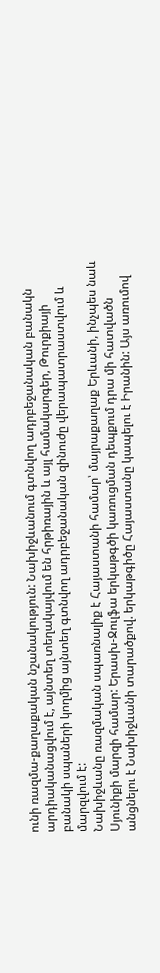ունի ռազմա-քաղաքական նշանակություն: Նախիջևանում գտնվող ադրբեջանական բանակն արդիականացվում է, այնտեղ տեղակայվում են հրթիռային և այլ համակարգեր, Թուրքիայի բանակի սպաների կողմից այնտեղ գտնվող ադրբեջանական զինուժը վերապատրաստվում և մարզվում է:
Նախիջևանը ռազմական սպառնալիք է Հայաստանի համար՝ մայրաքաղաք Երևանի, ինչպես նաև Սյունիքի մարզի համար: Երասխ-Ջուլֆա երկաթգծի կառուցման դեպքում դրա մի հատվածն անցնելու է Նախիջևանի տարածքով. երկաթգիծը Հայաստանը կապելու է Իրանին: Այս առումով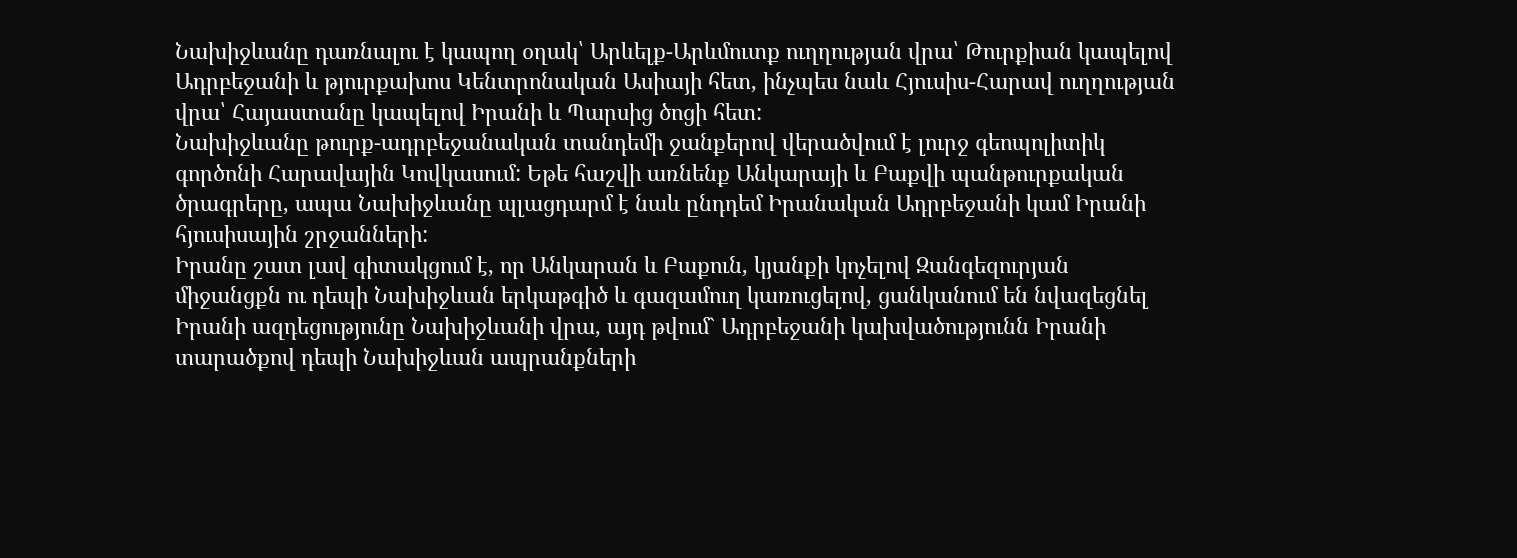Նախիջևանը դառնալու է կապող օղակ՝ Արևելք-Արևմուտք ուղղության վրա՝ Թուրքիան կապելով Ադրբեջանի և թյուրքախոս Կենտրոնական Ասիայի հետ, ինչպես նաև Հյուսիս-Հարավ ուղղության վրա՝ Հայաստանը կապելով Իրանի և Պարսից ծոցի հետ:
Նախիջևանը թուրք-ադրբեջանական տանդեմի ջանքերով վերածվում է լուրջ գեոպոլիտիկ գործոնի Հարավային Կովկասում: Եթե հաշվի առնենք Անկարայի և Բաքվի պանթուրքական ծրագրերը, ապա Նախիջևանը պլացդարմ է նաև ընդդեմ Իրանական Ադրբեջանի կամ Իրանի հյուսիսային շրջանների:
Իրանը շատ լավ գիտակցում է, որ Անկարան և Բաքուն, կյանքի կոչելով Զանգեզուրյան միջանցքն ու դեպի Նախիջևան երկաթգիծ և գազամուղ կառուցելով, ցանկանում են նվազեցնել Իրանի ազդեցությունը Նախիջևանի վրա, այդ թվում` Ադրբեջանի կախվածությունն Իրանի տարածքով դեպի Նախիջևան ապրանքների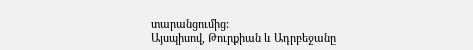տարանցումից:
Այսպիսով, Թուրքիան և Ադրբեջանը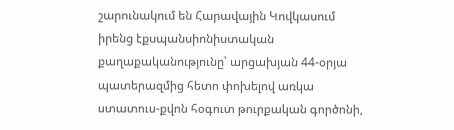շարունակում են Հարավային Կովկասում իրենց էքսպանսիոնիստական քաղաքականությունը՝ արցախյան 44-օրյա պատերազմից հետո փոխելով առկա ստատուս-քվոն հօգուտ թուրքական գործոնի,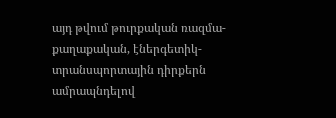այդ թվում թուրքական ռազմա-քաղաքական, էներգետիկ-տրանսպորտային դիրքերն ամրապնդելով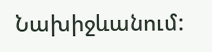Նախիջևանում: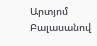Արտյոմ Բալասանով